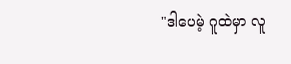"ဒါပေမဲ့ ဂူထဲမှာ လူ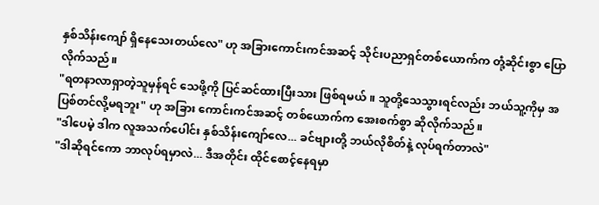နှစ်သိန်းကျော် ရှိနေသေးတယ်လေ" ဟု အခြားကောင်းကင်အဆင့် သိုင်းပညာရှင်တစ်ယောက်က တုံ့ဆိုင်းစွာ ပြောလိုက်သည်။
"ရတနာလာရှာတဲ့သူမှန်ရင် သေဖို့ကို ပြင်ဆင်ထားပြီးသား ဖြစ်ရမယ်။ သူတို့သေသွားရင်လည်း ဘယ်သူ့ကိုမှ အပြစ်တင်လို့မရဘူး" ဟု အခြား ကောင်းကင်အဆင့် တစ်ယောက်က အေးစက်စွာ ဆိုလိုက်သည်။
"ဒါပေမဲ့ ဒါက လူအသက်ပေါင်း နှစ်သိန်းကျော်လေ... ခင်ဗျားတို့ ဘယ်လိုစိတ်နဲ့ လုပ်ရက်တာလဲ"
"ဒါဆိုရင်ကော ဘာလုပ်ရမှာလဲ... ဒီအတိုင်း ထိုင်စောင့်နေရမှာ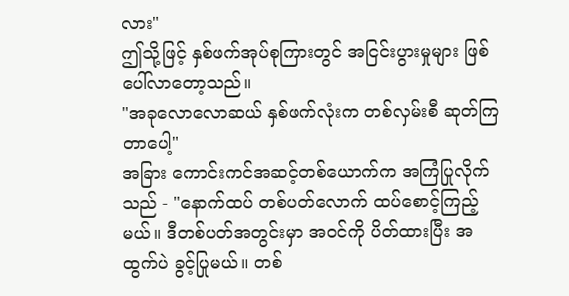လား"
ဤသို့ဖြင့် နှစ်ဖက်အုပ်စုကြားတွင် အငြင်းပွားမှုများ ဖြစ်ပေါ်လာတော့သည်။
"အခုလောလောဆယ် နှစ်ဖက်လုံးက တစ်လှမ်းစီ ဆုတ်ကြတာပေါ့"
အခြား ကောင်းကင်အဆင့်တစ်ယောက်က အကြံပြုလိုက်သည် - "နောက်ထပ် တစ်ပတ်လောက် ထပ်စောင့်ကြည့်မယ်။ ဒီတစ်ပတ်အတွင်းမှာ အဝင်ကို ပိတ်ထားပြီး အထွက်ပဲ ခွင့်ပြုမယ်။ တစ်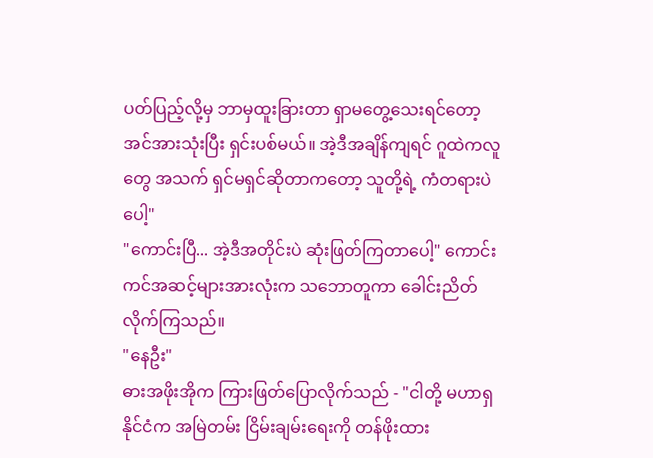ပတ်ပြည့်လို့မှ ဘာမှထူးခြားတာ ရှာမတွေ့သေးရင်တော့ အင်အားသုံးပြီး ရှင်းပစ်မယ်။ အဲ့ဒီအချိန်ကျရင် ဂူထဲကလူတွေ အသက် ရှင်မရှင်ဆိုတာကတော့ သူတို့ရဲ့ ကံတရားပဲပေါ့"
"ကောင်းပြီ... အဲ့ဒီအတိုင်းပဲ ဆုံးဖြတ်ကြတာပေါ့" ကောင်းကင်အဆင့်များအားလုံးက သဘောတူကာ ခေါင်းညိတ်လိုက်ကြသည်။
"နေဦး"
ဓားအဖိုးအိုက ကြားဖြတ်ပြောလိုက်သည် - "ငါတို့ မဟာရှနိုင်ငံက အမြဲတမ်း ငြိမ်းချမ်းရေးကို တန်ဖိုးထား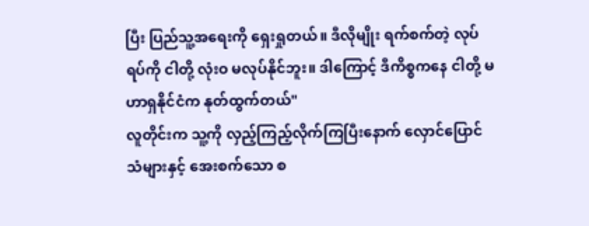ပြီး ပြည်သူ့အရေးကို ရှေးရှုတယ်။ ဒီလိုမျိုး ရက်စက်တဲ့ လုပ်ရပ်ကို ငါတို့ လုံးဝ မလုပ်နိုင်ဘူး။ ဒါကြောင့် ဒီကိစ္စကနေ ငါတို့ မဟာရှနိုင်ငံက နုတ်ထွက်တယ်"
လူတိုင်းက သူ့ကို လှည့်ကြည့်လိုက်ကြပြီးနောက် လှောင်ပြောင်သံများနှင့် အေးစက်သော စ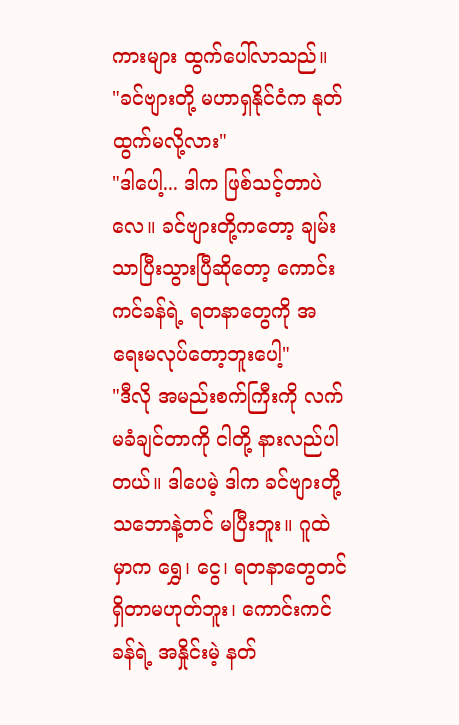ကားများ ထွက်ပေါ်လာသည်။
"ခင်ဗျားတို့ မဟာရှနိုင်ငံက နုတ်ထွက်မလို့လား"
"ဒါပေါ့... ဒါက ဖြစ်သင့်တာပဲလေ။ ခင်ဗျားတို့ကတော့ ချမ်းသာပြီးသွားပြီဆိုတော့ ကောင်းကင်ခန်ရဲ့ ရတနာတွေကို အရေးမလုပ်တော့ဘူးပေါ့"
"ဒီလို အမည်းစက်ကြီးကို လက်မခံချင်တာကို ငါတို့ နားလည်ပါတယ်။ ဒါပေမဲ့ ဒါက ခင်ဗျားတို့ သဘောနဲ့တင် မပြီးဘူး။ ဂူထဲမှာက ရွှေ၊ ငွေ၊ ရတနာတွေတင် ရှိတာမဟုတ်ဘူး၊ ကောင်းကင်ခန်ရဲ့ အနှိုင်းမဲ့ နတ်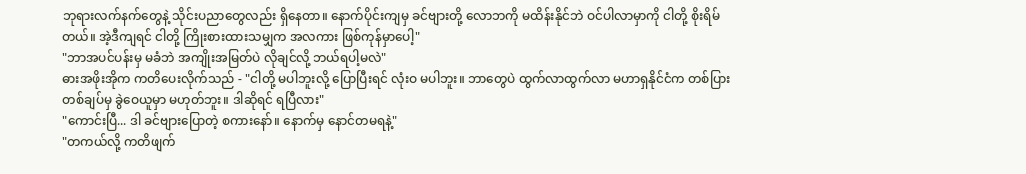ဘုရားလက်နက်တွေနဲ့ သိုင်းပညာတွေလည်း ရှိနေတာ။ နောက်ပိုင်းကျမှ ခင်ဗျားတို့ လောဘကို မထိန်းနိုင်ဘဲ ဝင်ပါလာမှာကို ငါတို့ စိုးရိမ်တယ်။ အဲ့ဒီကျရင် ငါတို့ ကြိုးစားထားသမျှက အလကား ဖြစ်ကုန်မှာပေါ့"
"ဘာအပင်ပန်းမှ မခံဘဲ အကျိုးအမြတ်ပဲ လိုချင်လို့ ဘယ်ရပါ့မလဲ"
ဓားအဖိုးအိုက ကတိပေးလိုက်သည် - "ငါတို့ မပါဘူးလို့ ပြောပြီးရင် လုံးဝ မပါဘူး။ ဘာတွေပဲ ထွက်လာထွက်လာ မဟာရှနိုင်ငံက တစ်ပြားတစ်ချပ်မှ ခွဲဝေယူမှာ မဟုတ်ဘူး။ ဒါဆိုရင် ရပြီလား"
"ကောင်းပြီ... ဒါ ခင်ဗျားပြောတဲ့ စကားနော်။ နောက်မှ နောင်တမရနဲ့"
"တကယ်လို့ ကတိဖျက်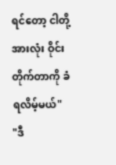ရင်တော့ ငါတို့အားလုံး ဝိုင်းတိုက်တာကို ခံရလိမ့်မယ်"
"ဒီ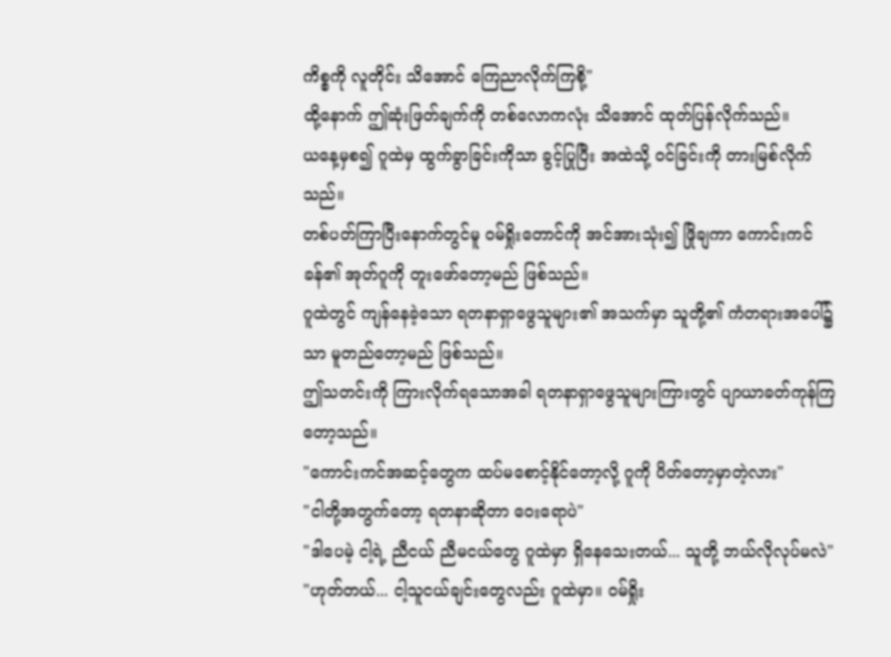ကိစ္စကို လူတိုင်း သိအောင် ကြေညာလိုက်ကြစို့"
ထို့နောက် ဤဆုံးဖြတ်ချက်ကို တစ်လောကလုံး သိအောင် ထုတ်ပြန်လိုက်သည်။
ယနေ့မှစ၍ ဂူထဲမှ ထွက်ခွာခြင်းကိုသာ ခွင့်ပြုပြီး အထဲသို့ ဝင်ခြင်းကို တားမြစ်လိုက်သည်။
တစ်ပတ်ကြာပြီးနောက်တွင်မူ ဝမ်ရှိုးတောင်ကို အင်အားသုံး၍ ဖြိုချကာ ကောင်းကင်ခန်၏ အုတ်ဂူကို တူးဖော်တော့မည် ဖြစ်သည်။
ဂူထဲတွင် ကျန်နေခဲ့သော ရတနာရှာဖွေသူများ၏ အသက်မှာ သူတို့၏ ကံတရားအပေါ်၌သာ မူတည်တော့မည် ဖြစ်သည်။
ဤသတင်းကို ကြားလိုက်ရသောအခါ ရတနာရှာဖွေသူများကြားတွင် ပျာယာခတ်ကုန်ကြတော့သည်။
"ကောင်းကင်အဆင့်တွေက ထပ်မစောင့်နိုင်တော့လို့ ဂူကို ပိတ်တော့မှာတဲ့လား"
"ငါတို့အတွက်တော့ ရတနာဆိုတာ ဝေးရောပဲ"
"ဒါပေမဲ့ ငါ့ရဲ့ ညီငယ် ညီမငယ်တွေ ဂူထဲမှာ ရှိနေသေးတယ်... သူတို့ ဘယ်လိုလုပ်မလဲ"
"ဟုတ်တယ်... ငါ့သူငယ်ချင်းတွေလည်း ဂူထဲမှာ။ ဝမ်ရှိုး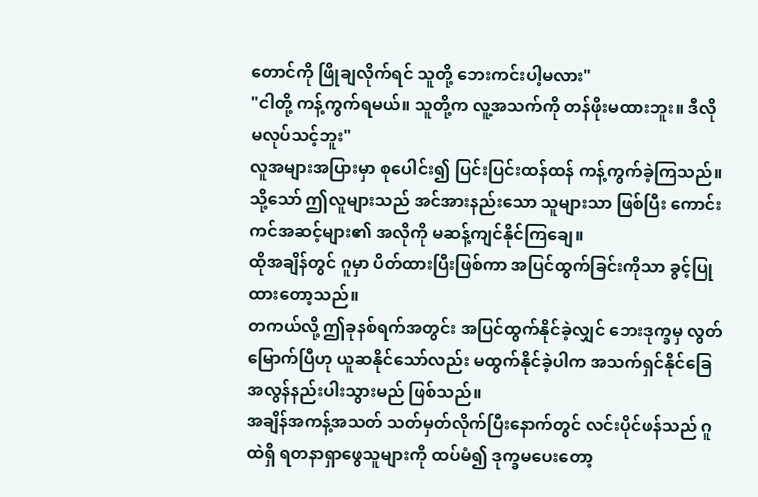တောင်ကို ဖြိုချလိုက်ရင် သူတို့ ဘေးကင်းပါ့မလား"
"ငါတို့ ကန့်ကွက်ရမယ်။ သူတို့က လူ့အသက်ကို တန်ဖိုးမထားဘူး။ ဒီလို မလုပ်သင့်ဘူး"
လူအများအပြားမှာ စုပေါင်း၍ ပြင်းပြင်းထန်ထန် ကန့်ကွက်ခဲ့ကြသည်။
သို့သော် ဤလူများသည် အင်အားနည်းသော သူများသာ ဖြစ်ပြီး ကောင်းကင်အဆင့်များ၏ အလိုကို မဆန့်ကျင်နိုင်ကြချေ။
ထိုအချိန်တွင် ဂူမှာ ပိတ်ထားပြီးဖြစ်ကာ အပြင်ထွက်ခြင်းကိုသာ ခွင့်ပြုထားတော့သည်။
တကယ်လို့ ဤခုနစ်ရက်အတွင်း အပြင်ထွက်နိုင်ခဲ့လျှင် ဘေးဒုက္ခမှ လွတ်မြောက်ပြီဟု ယူဆနိုင်သော်လည်း မထွက်နိုင်ခဲ့ပါက အသက်ရှင်နိုင်ခြေ အလွန်နည်းပါးသွားမည် ဖြစ်သည်။
အချိန်အကန့်အသတ် သတ်မှတ်လိုက်ပြီးနောက်တွင် လင်းပိုင်ဖန်သည် ဂူထဲရှိ ရတနာရှာဖွေသူများကို ထပ်မံ၍ ဒုက္ခမပေးတော့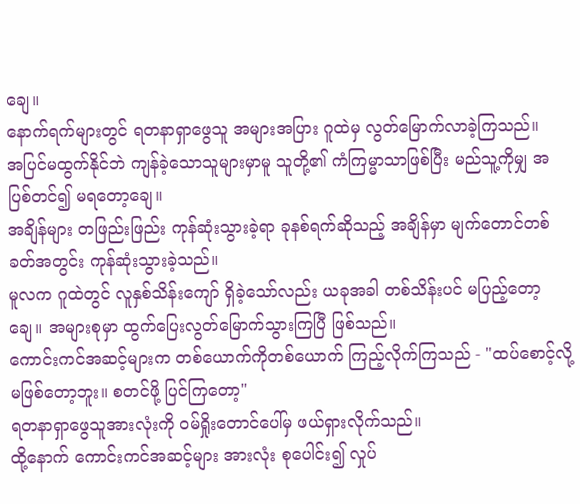ချေ။
နောက်ရက်များတွင် ရတနာရှာဖွေသူ အများအပြား ဂူထဲမှ လွတ်မြောက်လာခဲ့ကြသည်။
အပြင်မထွက်နိုင်ဘဲ ကျန်ခဲ့သောသူများမှာမူ သူတို့၏ ကံကြမ္မာသာဖြစ်ပြီး မည်သူ့ကိုမျှ အပြစ်တင်၍ မရတော့ချေ။
အချိန်များ တဖြည်းဖြည်း ကုန်ဆုံးသွားခဲ့ရာ ခုနစ်ရက်ဆိုသည့် အချိန်မှာ မျက်တောင်တစ်ခတ်အတွင်း ကုန်ဆုံးသွားခဲ့သည်။
မူလက ဂူထဲတွင် လူနှစ်သိန်းကျော် ရှိခဲ့သော်လည်း ယခုအခါ တစ်သိန်းပင် မပြည့်တော့ချေ။ အများစုမှာ ထွက်ပြေးလွတ်မြောက်သွားကြပြီ ဖြစ်သည်။
ကောင်းကင်အဆင့်များက တစ်ယောက်ကိုတစ်ယောက် ကြည့်လိုက်ကြသည် - "ထပ်စောင့်လို့ မဖြစ်တော့ဘူး။ စတင်ဖို့ ပြင်ကြတော့"
ရတနာရှာဖွေသူအားလုံးကို ဝမ်ရှိုးတောင်ပေါ်မှ ဖယ်ရှားလိုက်သည်။
ထို့နောက် ကောင်းကင်အဆင့်များ အားလုံး စုပေါင်း၍ လှုပ်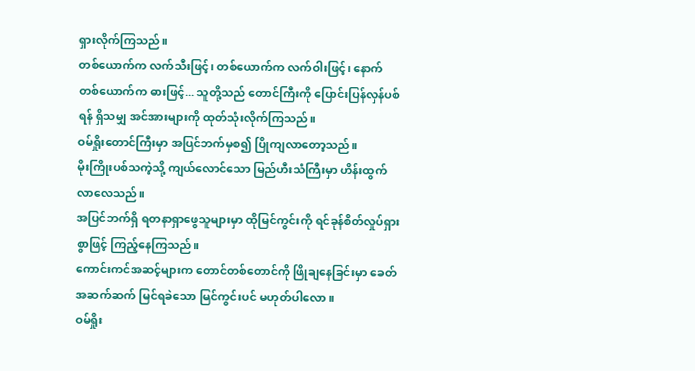ရှားလိုက်ကြသည်။
တစ်ယောက်က လက်သီးဖြင့်၊ တစ်ယောက်က လက်ဝါးဖြင့်၊ နောက်တစ်ယောက်က ဓားဖြင့်... သူတို့သည် တောင်ကြီးကို ပြောင်းပြန်လှန်ပစ်ရန် ရှိသမျှ အင်အားများကို ထုတ်သုံးလိုက်ကြသည်။
ဝမ်ရှိုးတောင်ကြီးမှာ အပြင်ဘက်မှစ၍ ပြိုကျလာတော့သည်။
မိုးကြိုးပစ်သကဲ့သို့ ကျယ်လောင်သော မြည်ဟီးသံကြီးမှာ ဟိန်းထွက်လာလေသည်။
အပြင်ဘက်ရှိ ရတနာရှာဖွေသူများမှာ ထိုမြင်ကွင်းကို ရင်ခုန်စိတ်လှုပ်ရှားစွာဖြင့် ကြည့်နေကြသည်။
ကောင်းကင်အဆင့်များက တောင်တစ်တောင်ကို ဖြိုချနေခြင်းမှာ ခေတ်အဆက်ဆက် မြင်ရခဲသော မြင်ကွင်းပင် မဟုတ်ပါလော။
ဝမ်ရှိုး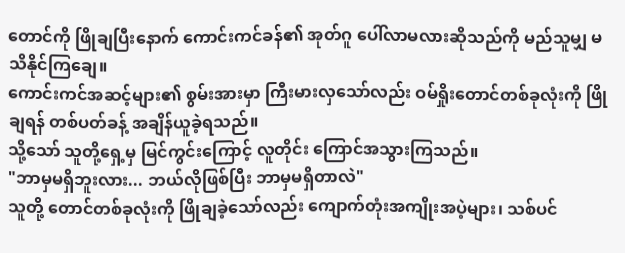တောင်ကို ဖြိုချပြီးနောက် ကောင်းကင်ခန်၏ အုတ်ဂူ ပေါ်လာမလားဆိုသည်ကို မည်သူမျှ မသိနိုင်ကြချေ။
ကောင်းကင်အဆင့်များ၏ စွမ်းအားမှာ ကြီးမားလှသော်လည်း ဝမ်ရှိုးတောင်တစ်ခုလုံးကို ဖြိုချရန် တစ်ပတ်ခန့် အချိန်ယူခဲ့ရသည်။
သို့သော် သူတို့ရှေ့မှ မြင်ကွင်းကြောင့် လူတိုင်း ကြောင်အသွားကြသည်။
"ဘာမှမရှိဘူးလား... ဘယ်လိုဖြစ်ပြီး ဘာမှမရှိတာလဲ"
သူတို့ တောင်တစ်ခုလုံးကို ဖြိုချခဲ့သော်လည်း ကျောက်တုံးအကျိုးအပဲ့များ၊ သစ်ပင်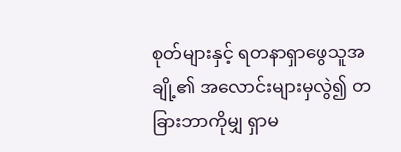စုတ်များနှင့် ရတနာရှာဖွေသူအချို့၏ အလောင်းများမှလွဲ၍ တခြားဘာကိုမျှ ရှာမ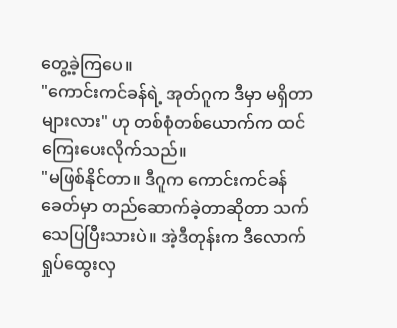တွေ့ခဲ့ကြပေ။
"ကောင်းကင်ခန်ရဲ့ အုတ်ဂူက ဒီမှာ မရှိတာများလား" ဟု တစ်စုံတစ်ယောက်က ထင်ကြေးပေးလိုက်သည်။
"မဖြစ်နိုင်တာ။ ဒီဂူက ကောင်းကင်ခန်ခေတ်မှာ တည်ဆောက်ခဲ့တာဆိုတာ သက်သေပြပြီးသားပဲ။ အဲ့ဒီတုန်းက ဒီလောက် ရှုပ်ထွေးလှ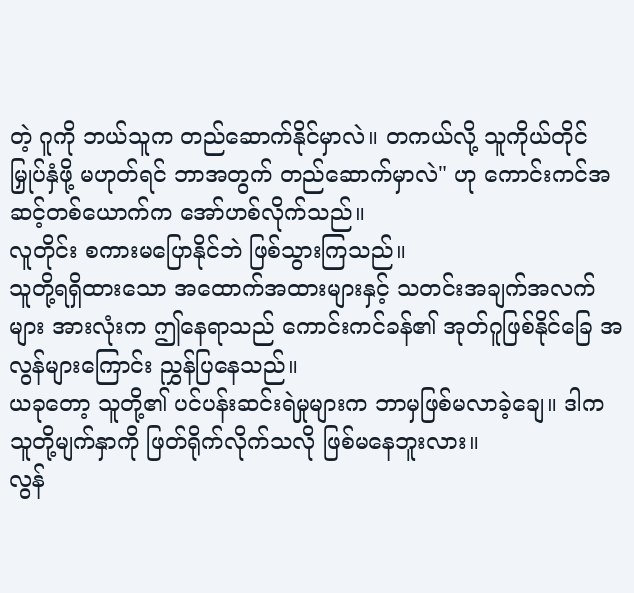တဲ့ ဂူကို ဘယ်သူက တည်ဆောက်နိုင်မှာလဲ။ တကယ်လို့ သူကိုယ်တိုင် မြှုပ်နှံဖို့ မဟုတ်ရင် ဘာအတွက် တည်ဆောက်မှာလဲ" ဟု ကောင်းကင်အဆင့်တစ်ယောက်က အော်ဟစ်လိုက်သည်။
လူတိုင်း စကားမပြောနိုင်ဘဲ ဖြစ်သွားကြသည်။
သူတို့ရရှိထားသော အထောက်အထားများနှင့် သတင်းအချက်အလက်များ အားလုံးက ဤနေရာသည် ကောင်းကင်ခန်၏ အုတ်ဂူဖြစ်နိုင်ခြေ အလွန်များကြောင်း ညွှန်ပြနေသည်။
ယခုတော့ သူတို့၏ ပင်ပန်းဆင်းရဲမှုများက ဘာမှဖြစ်မလာခဲ့ချေ။ ဒါက သူတို့မျက်နှာကို ဖြတ်ရိုက်လိုက်သလို ဖြစ်မနေဘူးလား။
လွန်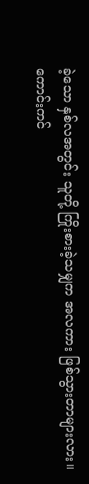ခဲ့သော နှစ်လအတွင်း သူတို့ ကြိုးစားခဲ့သမျှက အလကား ဖြစ်သွားတာများလား။
ကောင်းကင်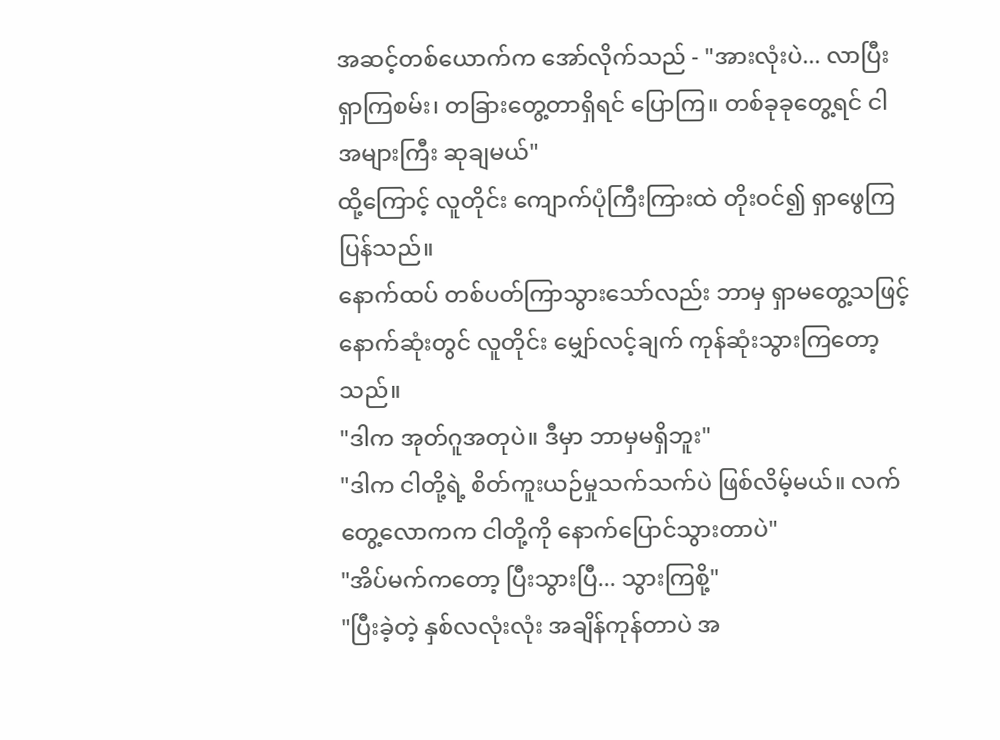အဆင့်တစ်ယောက်က အော်လိုက်သည် - "အားလုံးပဲ... လာပြီး ရှာကြစမ်း၊ တခြားတွေ့တာရှိရင် ပြောကြ။ တစ်ခုခုတွေ့ရင် ငါ အများကြီး ဆုချမယ်"
ထို့ကြောင့် လူတိုင်း ကျောက်ပုံကြီးကြားထဲ တိုးဝင်၍ ရှာဖွေကြပြန်သည်။
နောက်ထပ် တစ်ပတ်ကြာသွားသော်လည်း ဘာမှ ရှာမတွေ့သဖြင့် နောက်ဆုံးတွင် လူတိုင်း မျှော်လင့်ချက် ကုန်ဆုံးသွားကြတော့သည်။
"ဒါက အုတ်ဂူအတုပဲ။ ဒီမှာ ဘာမှမရှိဘူး"
"ဒါက ငါတို့ရဲ့ စိတ်ကူးယဉ်မှုသက်သက်ပဲ ဖြစ်လိမ့်မယ်။ လက်တွေ့လောကက ငါတို့ကို နောက်ပြောင်သွားတာပဲ"
"အိပ်မက်ကတော့ ပြီးသွားပြီ... သွားကြစို့"
"ပြီးခဲ့တဲ့ နှစ်လလုံးလုံး အချိန်ကုန်တာပဲ အ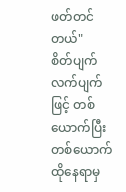ဖတ်တင်တယ်"
စိတ်ပျက်လက်ပျက်ဖြင့် တစ်ယောက်ပြီးတစ်ယောက် ထိုနေရာမှ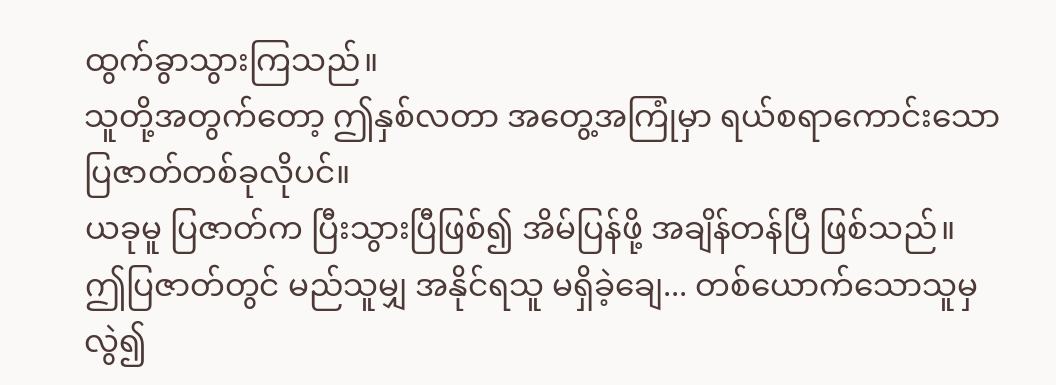ထွက်ခွာသွားကြသည်။
သူတို့အတွက်တော့ ဤနှစ်လတာ အတွေ့အကြုံမှာ ရယ်စရာကောင်းသော ပြဇာတ်တစ်ခုလိုပင်။
ယခုမူ ပြဇာတ်က ပြီးသွားပြီဖြစ်၍ အိမ်ပြန်ဖို့ အချိန်တန်ပြီ ဖြစ်သည်။
ဤပြဇာတ်တွင် မည်သူမျှ အနိုင်ရသူ မရှိခဲ့ချေ... တစ်ယောက်သောသူမှလွဲ၍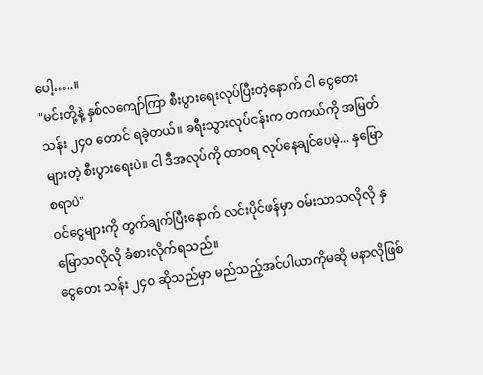ပေါ့…..။
"မင်းတို့နဲ့ နှစ်လကျော်ကြာ စီးပွားရေးလုပ်ပြီးတဲ့နောက် ငါ ငွေတေး သန်း ၂၄၀ တောင် ရခဲ့တယ်။ ခရီးသွားလုပ်ငန်းက တကယ်ကို အမြတ်များတဲ့ စီးပွားရေးပဲ။ ငါ ဒီအလုပ်ကို ထာဝရ လုပ်နေချင်ပေမဲ့... နှမြောစရာပဲ"
ဝင်ငွေများကို တွက်ချက်ပြီးနောက် လင်းပိုင်ဖန်မှာ ဝမ်းသာသလိုလို နှမြောသလိုလို ခံစားလိုက်ရသည်။
ငွေတေး သန်း ၂၄၀ ဆိုသည်မှာ မည်သည့်အင်ပါယာကိုမဆို မနာလိုဖြစ်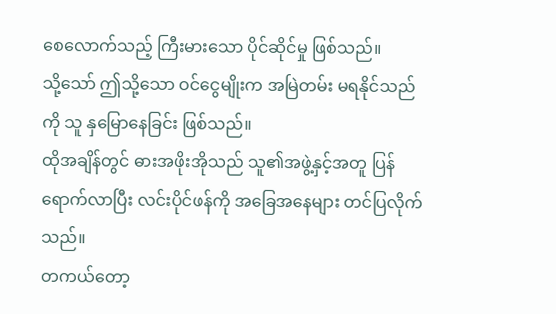စေလောက်သည့် ကြီးမားသော ပိုင်ဆိုင်မှု ဖြစ်သည်။
သို့သော် ဤသို့သော ဝင်ငွေမျိုးက အမြဲတမ်း မရနိုင်သည်ကို သူ နှမြောနေခြင်း ဖြစ်သည်။
ထိုအချိန်တွင် ဓားအဖိုးအိုသည် သူ၏အဖွဲ့နှင့်အတူ ပြန်ရောက်လာပြီး လင်းပိုင်ဖန်ကို အခြေအနေများ တင်ပြလိုက်သည်။
တကယ်တော့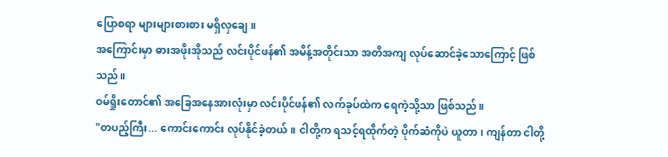ပြောစရာ များများစားစား မရှိလှချေ။
အကြောင်းမှာ ဓားအဖိုးအိုသည် လင်းပိုင်ဖန်၏ အမိန့်အတိုင်းသာ အတိအကျ လုပ်ဆောင်ခဲ့သောကြောင့် ဖြစ်သည်။
ဝမ်ရှိုးတောင်၏ အခြေအနေအားလုံးမှာ လင်းပိုင်ဖန်၏ လက်ခုပ်ထဲက ရေကဲ့သို့သာ ဖြစ်သည်။
"တပည့်ကြီး... ကောင်းကောင်း လုပ်နိုင်ခဲ့တယ်။ ငါတို့က ရသင့်ရထိုက်တဲ့ ပိုက်ဆံကိုပဲ ယူတာ၊ ကျန်တာ ငါတို့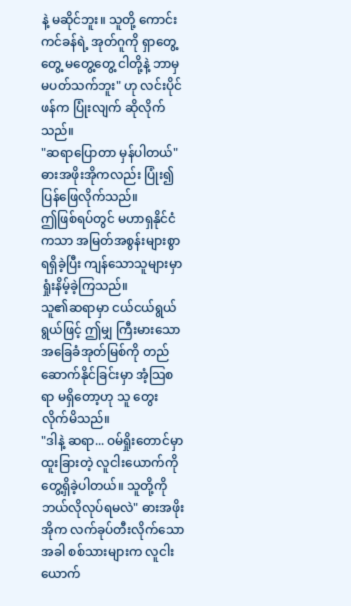နဲ့ မဆိုင်ဘူး။ သူတို့ ကောင်းကင်ခန်ရဲ့ အုတ်ဂူကို ရှာတွေ့တွေ့ မတွေ့တွေ့ ငါတို့နဲ့ ဘာမှမပတ်သက်ဘူး" ဟု လင်းပိုင်ဖန်က ပြုံးလျက် ဆိုလိုက်သည်။
"ဆရာပြောတာ မှန်ပါတယ်" ဓားအဖိုးအိုကလည်း ပြုံး၍ ပြန်ဖြေလိုက်သည်။
ဤဖြစ်ရပ်တွင် မဟာရှနိုင်ငံကသာ အမြတ်အစွန်းများစွာ ရရှိခဲ့ပြီး ကျန်သောသူများမှာ ရှုံးနိမ့်ခဲ့ကြသည်။
သူ၏ဆရာမှာ ငယ်ငယ်ရွယ်ရွယ်ဖြင့် ဤမျှ ကြီးမားသော အခြေခံအုတ်မြစ်ကို တည်ဆောက်နိုင်ခြင်းမှာ အံ့သြစရာ မရှိတော့ဟု သူ တွေးလိုက်မိသည်။
"ဒါနဲ့ ဆရာ... ဝမ်ရှိုးတောင်မှာ ထူးခြားတဲ့ လူငါးယောက်ကို တွေ့ရှိခဲ့ပါတယ်။ သူတို့ကို ဘယ်လိုလုပ်ရမလဲ" ဓားအဖိုးအိုက လက်ခုပ်တီးလိုက်သောအခါ စစ်သားများက လူငါးယောက်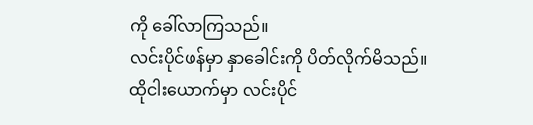ကို ခေါ်လာကြသည်။
လင်းပိုင်ဖန်မှာ နှာခေါင်းကို ပိတ်လိုက်မိသည်။
ထိုငါးယောက်မှာ လင်းပိုင်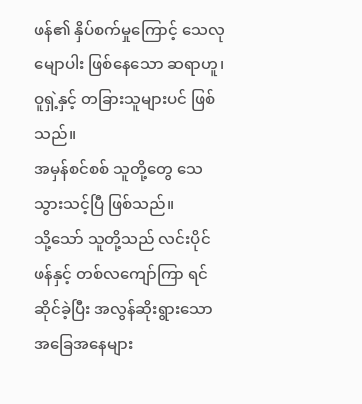ဖန်၏ နှိပ်စက်မှုကြောင့် သေလုမျောပါး ဖြစ်နေသော ဆရာဟူ၊ ဝူရှဲ့နှင့် တခြားသူများပင် ဖြစ်သည်။
အမှန်စင်စစ် သူတို့တွေ သေသွားသင့်ပြီ ဖြစ်သည်။
သို့သော် သူတို့သည် လင်းပိုင်ဖန်နှင့် တစ်လကျော်ကြာ ရင်ဆိုင်ခဲ့ပြီး အလွန်ဆိုးရွားသော အခြေအနေများ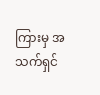ကြားမှ အသက်ရှင်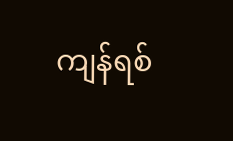ကျန်ရစ်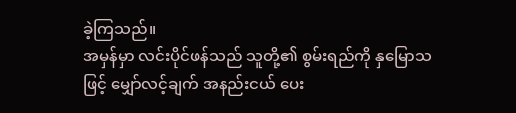ခဲ့ကြသည်။
အမှန်မှာ လင်းပိုင်ဖန်သည် သူတို့၏ စွမ်းရည်ကို နှမြောသဖြင့် မျှော်လင့်ချက် အနည်းငယ် ပေး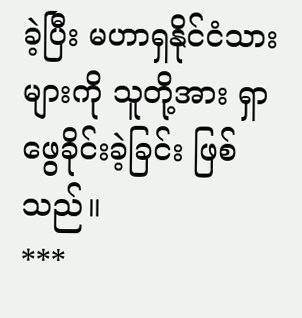ခဲ့ပြီး မဟာရှနိုင်ငံသားများကို သူတို့အား ရှာဖွေခိုင်းခဲ့ခြင်း ဖြစ်သည်။
***